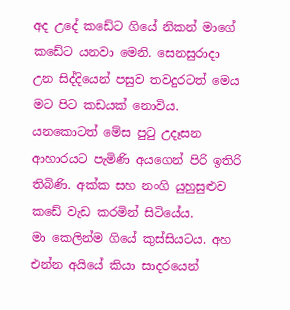අද උදේ කඩේට ගියේ නිකන් මාගේ කඩේට යනවා මෙනි. සෙනසුරාදා උන සිද්දියෙන් පසුව තවදුරටත් මෙය මට පිට කඩයක් නොවිය. යනකොටත් මේස පුටු උදෑසන ආහාරයට පැමිණි අයගෙන් පිරි ඉතිරි තිබිණි. අක්ක සහ නංගි යුහුසුළුව කඩේ වැඩ කරමින් සිටියේය.
මා කෙලින්ම ගියේ කුස්සියටය. අහ එන්න අයියේ කියා සාදරයෙන්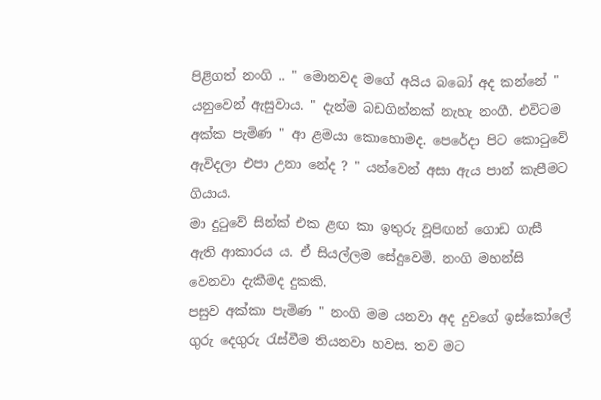පිළිගත් නංගි .. " මොනවද මගේ අයිය බබෝ අද කන්නේ " යනුවෙන් ඇසුවාය. " දැන්ම බඩගින්නක් නැහැ නංගී. එවිටම අක්ක පැමිණ " ආ ළමයා කොහොමද. පෙරේදා පිට කොටුවේ ඇවිදලා එපා උනා නේද ? " යන්වෙන් අසා ඇය පාන් කැපීමට ගියාය.
මා දුටුවේ සින්ක් එක ළඟ කා ඉතුරු වූපිඟන් ගොඩ ගැසී ඇති ආකාරය ය. ඒ සියල්ලම සේදුවෙමි. නංගි මහන්සි වෙනවා දැකීමද දුකකි.
පසුව අක්කා පැමිණ " නංගි මම යනවා අද දුවගේ ඉස්කෝලේ ගුරු දෙගුරු රැස්වීම තියනවා හවස. තව මට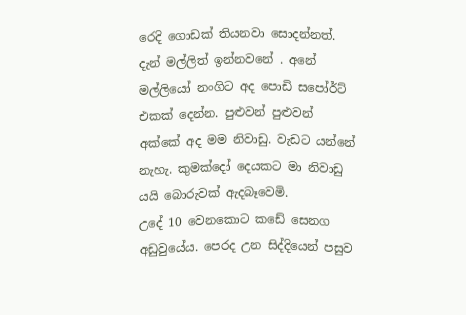රෙදි ගොඩක් තියනවා සොදන්නත්. දැන් මල්ලිත් ඉන්නවනේ . අනේ මල්ලියෝ නංගිට අද පොඩි සපෝර්ට් එකක් දෙන්න. පුළුවන් පුළුවන් අක්කේ අද මම නිවාඩු. වැඩට යන්නේ නැහැ. කුමක්දෝ දෙයකට මා නිවාඩු යයි බොරුවක් ඇදබෑවෙමි.
උදේ 10 වෙනකොට කඩේ සෙනග අඩුවුයේය. පෙරද උන සිද්දියෙන් පසුව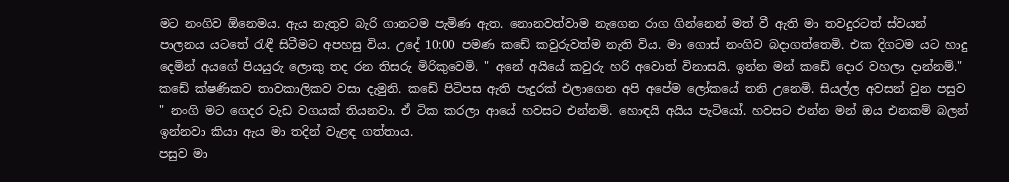මට නංගිව ඕනෙමය. ඇය නැතුව බැරි ගානටම පැමිණ ඇත. නොනවත්වාම නැගෙන රාග ගින්නෙන් මත් වී ඇති මා තවදුරටත් ස්වයන් පාලනය යටතේ රැඳී සිටීමට අපහසු විය. උදේ 10:00 පමණ කඩේ කවුරුවත්ම නැති විය. මා ගොස් නංගිව බදාගත්තෙමි. එක දිගටම යට හාදු දෙමින් අයගේ පියයුරු ලොකු තද රන තිසරු මිරිකුවෙමි. " අනේ අයියේ කවුරු හරි අවොත් විනාසයි. ඉන්න මන් කඩේ දොර වහලා දාන්නම්." කඩේ ක්ෂණිකව තාවකාලිකව වසා දැමුනි. කඩේ පිටිපස ඇති පැදුරක් එලාගෙන අපි අපේම ලෝකයේ තනි උනෙමි. සියල්ල අවසන් වුන පසුව " නංගි මට ගෙදර වැඩ වගයක් තියනවා. ඒ ටික කරලා ආයේ හවසට එන්නම්. හොඳයි අයිය පැටියෝ. හවසට එන්න මන් ඔය එනකම් බලන් ඉන්නවා කියා ඇය මා තදින් වැළඳ ගත්තාය.
පසුව මා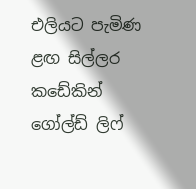එලියට පැමිණ ළඟ සිල්ලර කඩේකින් ගෝල්ඩ් ලිෆ්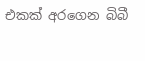එකක් අරගෙන බිබී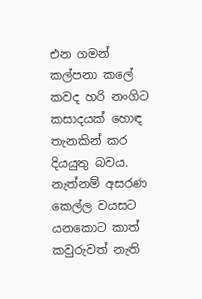එන ගමන් කල්පනා කලේ කවද හරි නංගිට කසාදයක් හොඳ තැනකින් කර දියයුතු බවය. නැත්නම් අසරණ කෙල්ල වයසට යනකොට කාත් කවුරුවත් නැති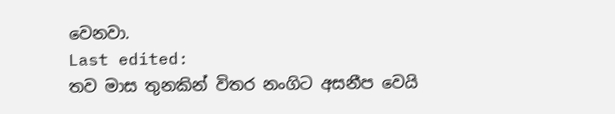වෙනවා.
Last edited:
තව මාස තුනකින් විතර නංගිට අසනීප වෙයි